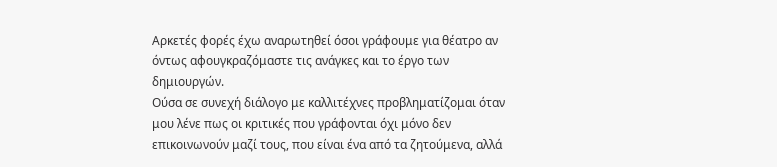Αρκετές φορές έχω αναρωτηθεί όσοι γράφουμε για θέατρο αν όντως αφουγκραζόμαστε τις ανάγκες και το έργο των δημιουργών.
Ούσα σε συνεχή διάλογο με καλλιτέχνες προβληματίζομαι όταν μου λένε πως οι κριτικές που γράφονται όχι μόνο δεν επικοινωνούν μαζί τους, που είναι ένα από τα ζητούμενα, αλλά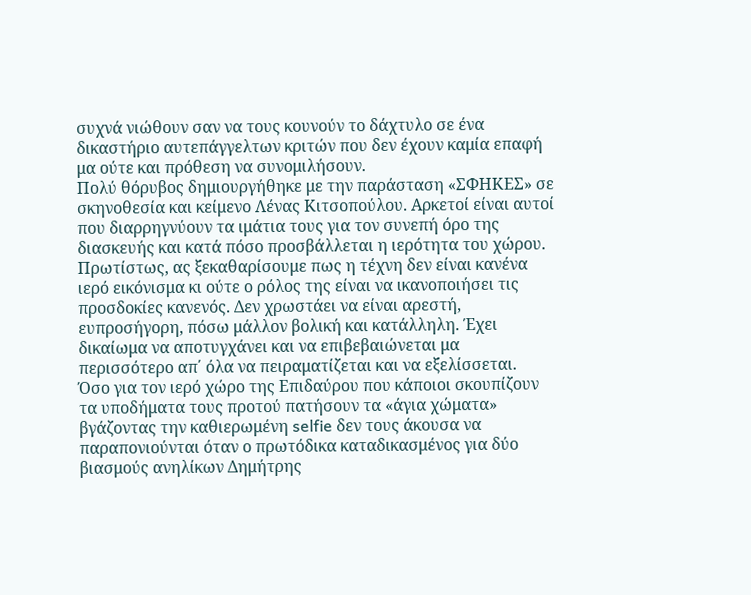συχνά νιώθουν σαν να τους κουνούν το δάχτυλο σε ένα δικαστήριο αυτεπάγγελτων κριτών που δεν έχουν καμία επαφή μα ούτε και πρόθεση να συνομιλήσουν.
Πολύ θόρυβος δημιουργήθηκε με την παράσταση «ΣΦΗΚΕΣ» σε σκηνοθεσία και κείμενο Λένας Κιτσοπούλου. Αρκετοί είναι αυτοί που διαρρηγνύουν τα ιμάτια τους για τον συνεπή όρο της διασκευής και κατά πόσο προσβάλλεται η ιερότητα του χώρου.
Πρωτίστως, ας ξεκαθαρίσουμε πως η τέχνη δεν είναι κανένα ιερό εικόνισμα κι ούτε ο ρόλος της είναι να ικανοποιήσει τις προσδοκίες κανενός. Δεν χρωστάει να είναι αρεστή, ευπροσήγορη, πόσω μάλλον βολική και κατάλληλη. Έχει δικαίωμα να αποτυγχάνει και να επιβεβαιώνεται μα περισσότερο απ΄ όλα να πειραματίζεται και να εξελίσσεται.
Όσο για τον ιερό χώρο της Επιδαύρου που κάποιοι σκουπίζουν τα υποδήματα τους προτού πατήσουν τα «άγια χώματα» βγάζοντας την καθιερωμένη selfie δεν τους άκουσα να παραπονιούνται όταν ο πρωτόδικα καταδικασμένος για δύο βιασμούς ανηλίκων Δημήτρης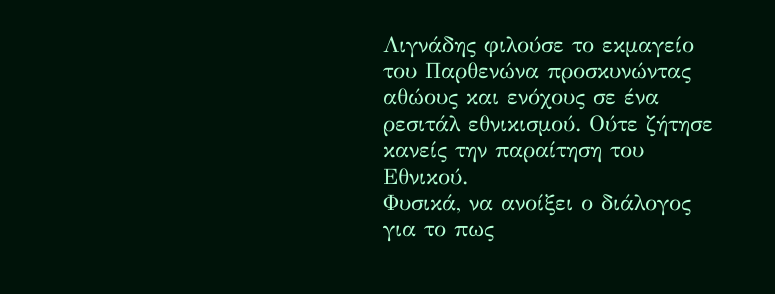Λιγνάδης φιλούσε το εκμαγείο του Παρθενώνα προσκυνώντας αθώους και ενόχους σε ένα ρεσιτάλ εθνικισμού. Ούτε ζήτησε κανείς την παραίτηση του Εθνικού.
Φυσικά, να ανοίξει ο διάλογος για το πως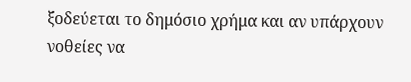ξοδεύεται το δημόσιο χρήμα και αν υπάρχουν νοθείες να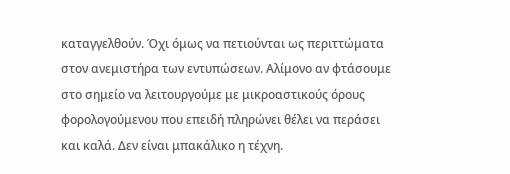καταγγελθούν. Όχι όμως να πετιούνται ως περιττώματα στον ανεμιστήρα των εντυπώσεων. Αλίμονο αν φτάσουμε στο σημείο να λειτουργούμε με μικροαστικούς όρους φορολογούμενου που επειδή πληρώνει θέλει να περάσει και καλά. Δεν είναι μπακάλικο η τέχνη.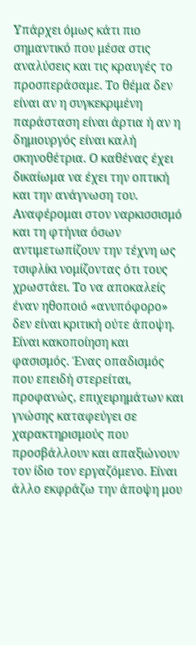Υπάρχει όμως κάτι πιο σημαντικό που μέσα στις αναλύσεις και τις κραυγές το προσπεράσαμε. Το θέμα δεν είναι αν η συγκεκριμένη παράσταση είναι άρτια ή αν η δημιουργός είναι καλή σκηνοθέτρια. Ο καθένας έχει δικαίωμα να έχει την οπτική και την ανάγνωση του.
Αναφέρομαι στον ναρκισσισμό και τη φτήνια όσων αντιμετωπίζουν την τέχνη ως τσιφλίκι νομίζοντας ότι τους χρωστάει. Το να αποκαλείς έναν ηθοποιό «ανυπόφορο» δεν είναι κριτική ούτε άποψη. Είναι κακοποίηση και φασισμός. Ένας οπαδισμός που επειδή στερείται, προφανώς, επιχειρημάτων και γνώσης καταφεύγει σε χαρακτηρισμούς που προσβάλλουν και απαξιώνουν τον ίδιο τον εργαζόμενο. Είναι άλλο εκφράζω την άποψη μου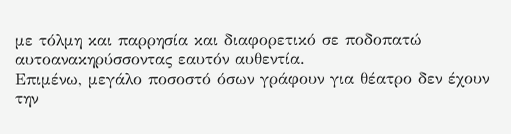με τόλμη και παρρησία και διαφορετικό σε ποδοπατώ αυτοανακηρύσσοντας εαυτόν αυθεντία.
Επιμένω, μεγάλο ποσοστό όσων γράφουν για θέατρο δεν έχουν την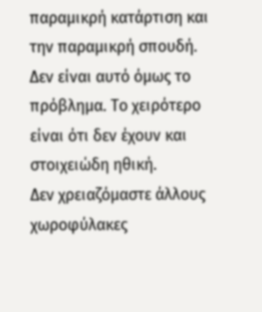παραμικρή κατάρτιση και την παραμικρή σπουδή. Δεν είναι αυτό όμως το πρόβλημα. Το χειρότερο είναι ότι δεν έχουν και στοιχειώδη ηθική.
Δεν χρειαζόμαστε άλλους χωροφύλακες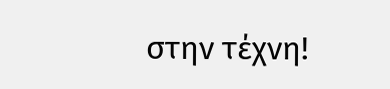στην τέχνη!